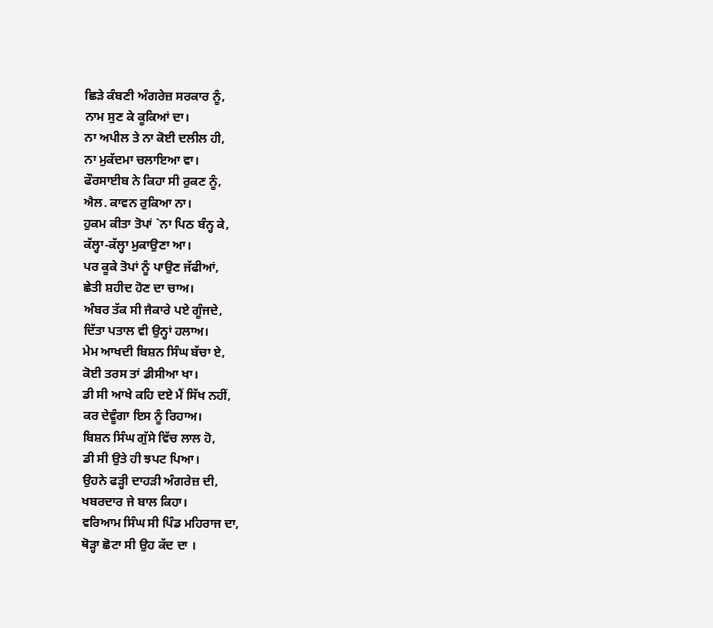ਛਿੜੇ ਕੰਬਣੀ ਅੰਗਰੇਜ਼ ਸਰਕਾਰ ਨੂੰ,
ਨਾਮ ਸੁਣ ਕੇ ਕੂਕਿਆਂ ਦਾ।
ਨਾ ਅਪੀਲ ਤੇ ਨਾ ਕੋਈ ਦਲੀਲ ਹੀ,
ਨਾ ਮੁਕੱਦਮਾ ਚਲਾਇਆ ਵਾ।
ਫੌਰਸਾਈਬ ਨੇ ਕਿਹਾ ਸੀ ਰੁਕਣ ਨੂੰ,
ਐਲ. ਕਾਵਨ ਰੁਕਿਆ ਨਾ।
ਹੁਕਮ ਕੀਤਾ ਤੋਪਾਂ `ਨਾ ਪਿਠ ਬੰਨ੍ਹ ਕੇ,
ਕੱਲ੍ਹਾ-ਕੱਲ੍ਹਾ ਮੁਕਾਉਣਾ ਆ।
ਪਰ ਕੂਕੇ ਤੋਪਾਂ ਨੂੰ ਪਾਉਣ ਜੱਫੀਆਂ,
ਛੇਤੀ ਸ਼ਹੀਦ ਹੋਣ ਦਾ ਚਾਅ।
ਅੰਬਰ ਤੱਕ ਸੀ ਜੈਕਾਰੇ ਪਏ ਗੂੰਜਦੇ,
ਦਿੱਤਾ ਪਤਾਲ ਵੀ ਉਨ੍ਹਾਂ ਹਲਾਅ।
ਮੇਮ ਆਖਦੀ ਬਿਸ਼ਨ ਸਿੰਘ ਬੱਚਾ ਏ,
ਕੋਈ ਤਰਸ ਤਾਂ ਡੀਸੀਆ ਖਾ।
ਡੀ ਸੀ ਆਖੇ ਕਹਿ ਦਏ ਮੈਂ ਸਿੱਖ ਨਹੀਂ,
ਕਰ ਦੇਵੂੰਗਾ ਇਸ ਨੂੰ ਰਿਹਾਅ।
ਬਿਸ਼ਨ ਸਿੰਘ ਗੁੱਸੇ ਵਿੱਚ ਲਾਲ ਹੋ,
ਡੀ ਸੀ ਉਤੇ ਹੀ ਝਪਟ ਪਿਆ।
ਉਹਨੇ ਫੜ੍ਹੀ ਦਾਹੜੀ ਅੰਗਰੇਜ਼ ਦੀ,
ਖਬਰਦਾਰ ਜੇ ਬਾਲ ਕਿਹਾ।
ਵਰਿਆਮ ਸਿੰਘ ਸੀ ਪਿੰਡ ਮਹਿਰਾਜ ਦਾ,
ਥੋੜ੍ਹਾ ਛੋਟਾ ਸੀ ਉਹ ਕੱਦ ਦਾ ।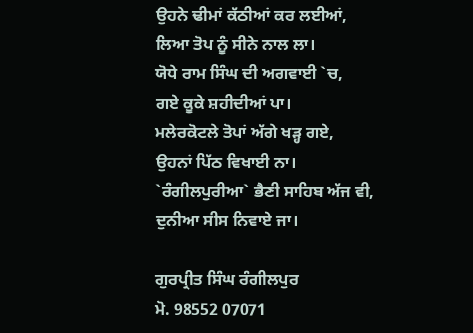ਉਹਨੇ ਢੀਮਾਂ ਕੱਠੀਆਂ ਕਰ ਲਈਆਂ,
ਲਿਆ ਤੋਪ ਨੂੰ ਸੀਨੇ ਨਾਲ ਲਾ।
ਯੋਧੇ ਰਾਮ ਸਿੰਘ ਦੀ ਅਗਵਾਈ `ਚ,
ਗਏ ਕੂਕੇ ਸ਼ਹੀਦੀਆਂ ਪਾ।
ਮਲੇਰਕੋਟਲੇ ਤੋਪਾਂ ਅੱਗੇ ਖੜ੍ਹ ਗਏ,
ਉਹਨਾਂ ਪਿੱਠ ਵਿਖਾਈ ਨਾ।
`ਰੰਗੀਲਪੁਰੀਆ` ਭੈਣੀ ਸਾਹਿਬ ਅੱਜ ਵੀ,
ਦੁਨੀਆ ਸੀਸ ਨਿਵਾਏ ਜਾ।

ਗੁਰਪ੍ਰੀਤ ਸਿੰਘ ਰੰਗੀਲਪੁਰ
ਮੋ. 98552 07071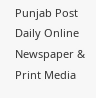Punjab Post Daily Online Newspaper & Print Media